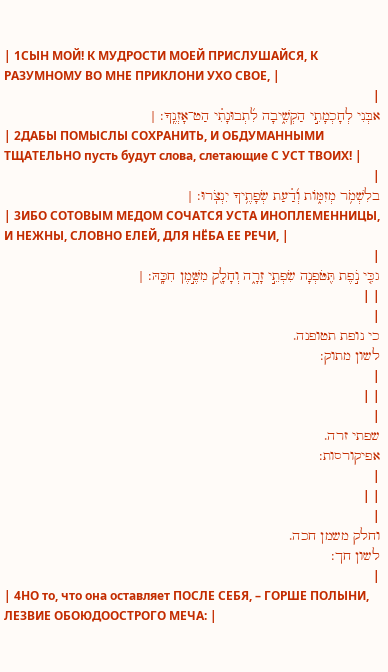| 1СЫН МОЙ! К МУДРОСТИ МОЕЙ ПРИСЛУШАЙСЯ, К РАЗУМНОМУ ВО МНЕ ПРИКЛОНИ УХО СВОЕ, |
|
אבְּנִי לְחָכְמָתִ֣י הַקְשִׁ֑יבָה לִ֜תְבוּנָתִ֗י הַט־אָזְנֶֽךָ: |
| 2ДАБЫ ПОМЫСЛЫ СОХРАНИТЬ, И ОБДУМАННЫМИ ТЩАТЕЛЬНО пусть будут слова, слетающие С УСТ ТВОИХ! |
|
בלִשְׁמֹ֥ר מְזִמּ֑וֹת וְ֜דַ֗עַת שְׂפָתֶ֥יךָ יִנְצֹֽרוּ: |
| 3ИБО СОТОВЫМ МЕДОМ СОЧАТСЯ УСТА ИНОПЛЕМЕННИЦЫ, И НЕЖНЫ, СЛОВНО ЕЛЕЙ, ДЛЯ НЁБА ЕЕ РЕЧИ, |
|
גכִּ֤י נֹ֣פֶת תִּ֖טֹּפְנָה שִׂפְתֵ֣י זָרָ֑ה וְחָלָ֖ק מִשֶּׁ֣מֶן חִכָּֽהּ: |
| |
|
כי נופת תטופנה.
לשון מתוק:
|
| |
|
שפתי זרה.
אפיקורסות:
|
| |
|
וחלק משמן חכה.
לשון חך:
|
| 4НО то, что она оставляет ПОСЛЕ СЕБЯ, – ГОРШЕ ПОЛЫНИ, ЛЕЗВИЕ ОБОЮДООСТРОГО МЕЧА: |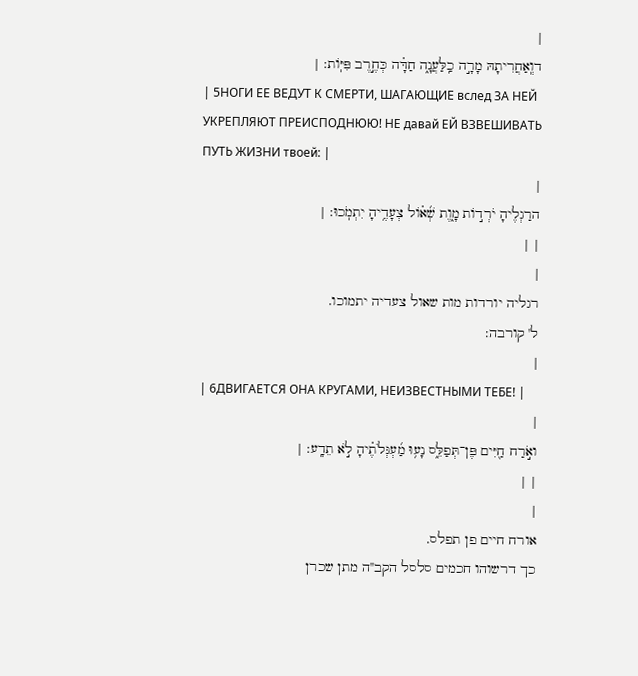|
דוְֽאַחֲרִיתָהּ מָרָ֣ה כַֽלַּעֲנָ֑ה חַדָּ֗ה כְּחֶ֣רֶב פִּיּֽוֹת: |
| 5НОГИ ЕЕ ВЕДУТ К СМЕРТИ, ШАГАЮЩИЕ вслед ЗА НЕЙ УКРЕПЛЯЮТ ПРЕИСПОДНЮЮ! НЕ давай ЕЙ ВЗВЕШИВАТЬ ПУТЬ ЖИЗНИ твоей: |
|
הרַגְלֶיהָ יֹרְד֣וֹת מָ֑וֶת שְׁ֜א֗וֹל צְעָדֶ֥יהָ יִתְמֹֽכוּ: |
| |
|
רגליה יורדות מות שאול צעדיה יתמוכו.
ל' קורבה:
|
| 6ДВИГАЕТСЯ ОНА КРУГАМИ, НЕИЗВЕСТНЫМИ ТЕБЕ! |
|
ואֹ֣רַח חַ֖יִּים פֶּן־תְּפַלֵּ֑ס נָע֥וּ מַ֜עְגְּלֹתֶ֗יהָ לֹ֣א תֵדָֽע: |
| |
|
אורח חיים פן תפלס.
כך דרשוהו חכמים סלסל הקב"ה מתן שכרן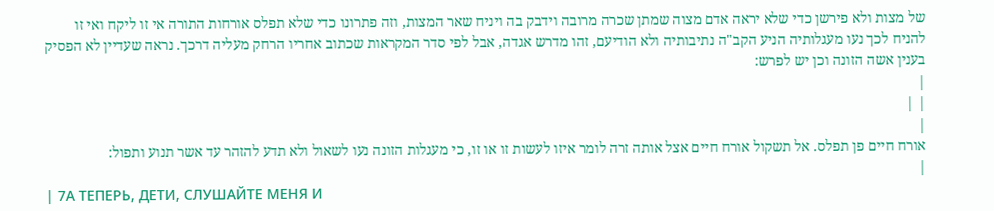של מצות ולא פירשן כדי שלא יראה אדם מצוה שמתן שכרה מרובה וידבק בה ויניח שאר המצות, וזה פתרונו כדי שלא תפלס אורחות התורה אי זו ליקח ואי זו להניח לכך נעו מעגלותיה הניע הקב"ה נתיבותיה ולא הודיעם, זהו מדרש אגדה, אבל לפי סדר המקראות שכתוב אחריו הרחק מעליה דרכך. נראה שעדיין לא הפסיק בענין אשה הזונה וכן יש לפרש:
|
| |
|
אורח חיים פן תפלס. אל תשקול אורח חיים אצל אותה זרה לומר איזו לעשות זו או זו, כי מעגלות הזונה נעו לשאול ולא תדע להזהר עד אשר תנוע ותפול:
|
| 7А ТЕПЕРЬ, ДЕТИ, СЛУШАЙТЕ МЕНЯ И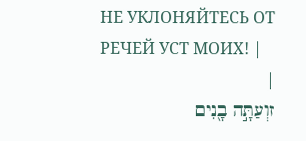НЕ УКЛОНЯЙТЕСЬ ОТ РЕЧЕЙ УСТ МОИХ! |
|
זוְעַתָּ֣ה בָ֖נִים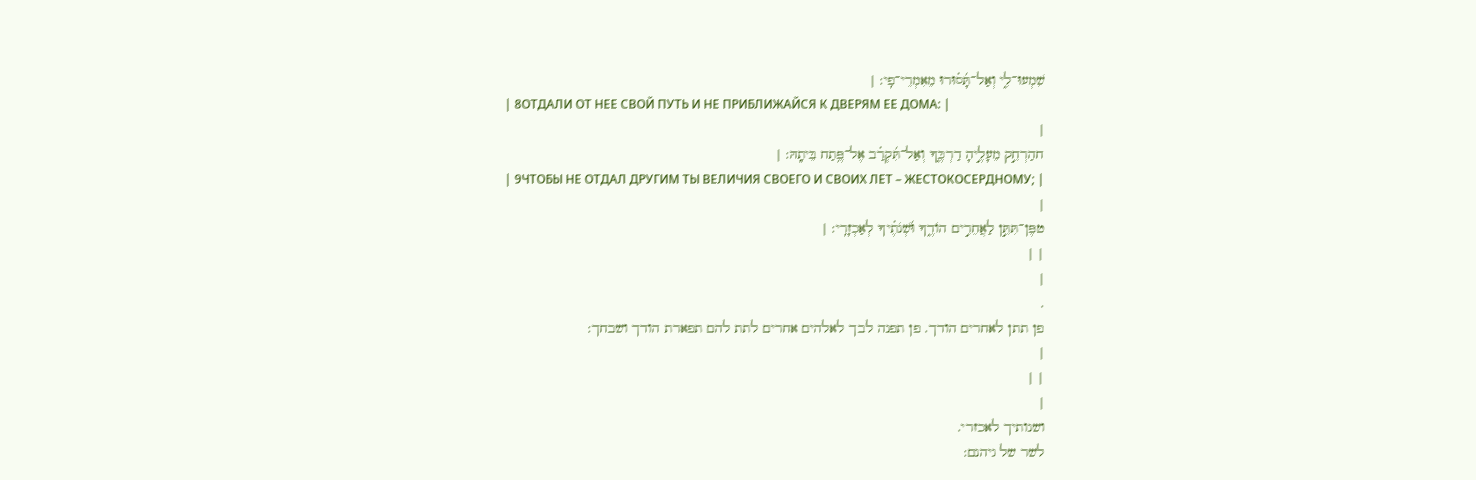שִׁמְעוּ־לִ֑י וְאַל־תָּ֜ס֗וּרוּ מֵאִמְרֵי־פִֽי: |
| 8ОТДАЛИ ОТ НЕЕ СВОЙ ПУТЬ И НЕ ПРИБЛИЖАЙСЯ К ДВЕРЯМ ЕЕ ДОМА: |
|
חהַרְחֵ֣ק מֵעָלֶ֣יהָ דַרְכֶּ֑ךָ וְאַל־תִּ֜קְרַ֗ב אֶל־פֶּ֥תַח בֵּיתָֽהּ: |
| 9ЧТОБЫ НЕ ОТДАЛ ДРУГИМ ТЫ ВЕЛИЧИЯ СВОЕГО И СВОИХ ЛЕТ – ЖЕСТОКОСЕРДНОМУ; |
|
טפֶּן־תִּתֵּ֣ן לַאֲחֵרִ֣ים הוֹדֶ֑ךָ וּ֜שְׁנֹתֶ֗יךָ לְאַכְזָרִֽי: |
| |
|
.
פן תתן לאחרים הודך. פן תפנה לבך לאלהים אחרים לתת להם תפארת הודך ושבחך:
|
| |
|
ושנותיך לאכזרי.
לשר של גיהנם: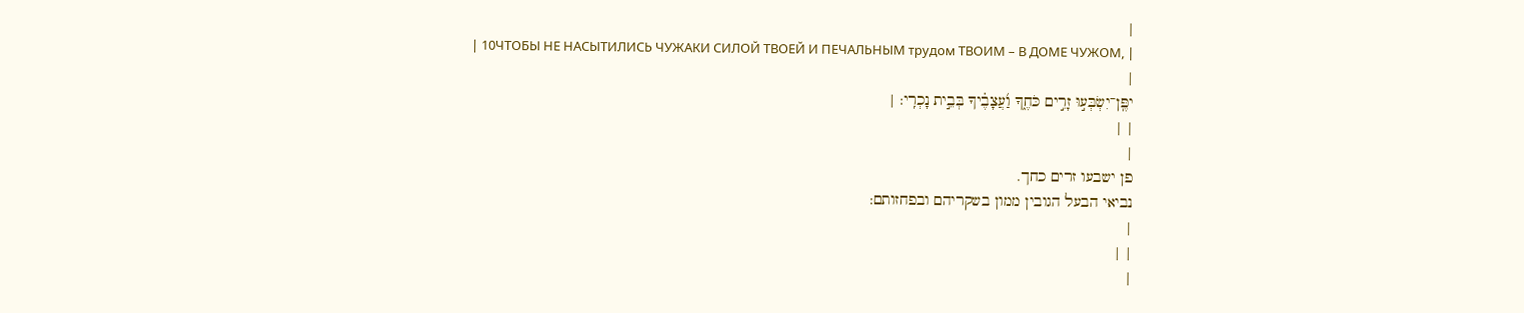|
| 10ЧТОБЫ НЕ НАСЫТИЛИСЬ ЧУЖАКИ СИЛОЙ ТВОЕЙ И ПЕЧАЛЬНЫМ трудом ТВОИМ – В ДОМЕ ЧУЖОМ, |
|
יפֶּֽן־יִשְׂבְּע֣וּ זָרִ֣ים כֹּחֶ֑ךָ וַ֜עֲצָבֶ֗יךָ בְּבֵ֣ית נָכְרִֽי: |
| |
|
פן ישבעו זרים כחך.
נביאי הבעל הגובין ממון בשקריהם ובפחזותם:
|
| |
|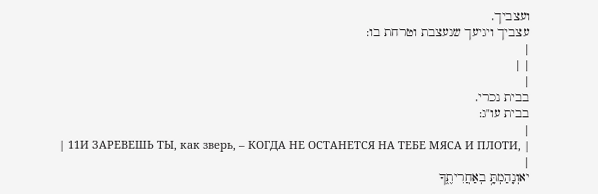ועצביך.
עצביך ויגיעך שנעצבת וטרחת בו:
|
| |
|
בבית נכרי.
בבית עו"ג:
|
| 11И ЗАРЕВЕШЬ ТЫ, как зверь, – КОГДА НЕ ОСТАНЕТСЯ НА ТЕБЕ МЯСА И ПЛОТИ, |
|
יאוְנָהַמְתָּ֥ בְאַחֲרִיתֶ֑ךָ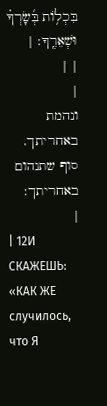בִּכְל֥וֹת בְּ֜שָׂרְךָ֗ וּשְׁאֵרֶֽךָ: |
| |
|
ונהמת באחריתך.
סוף שתנהום באחריתך:
|
| 12И СКАЖЕШЬ: «КАК ЖЕ случилось, что Я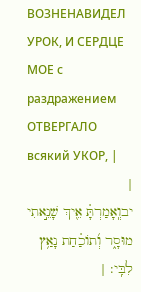ВОЗНЕНАВИДЕЛ УРОК, И СЕРДЦЕ МОЕ с раздражением ОТВЕРГАЛО всякий УКОР, |
|
יבוְֽאָמַרְתָּ֗ אֵ֖יךְ שָׁנֵ֣אתִי מוּסָ֑ר וְ֜תוֹכַ֗חַת נָאַ֥ץ לִבִּֽי: |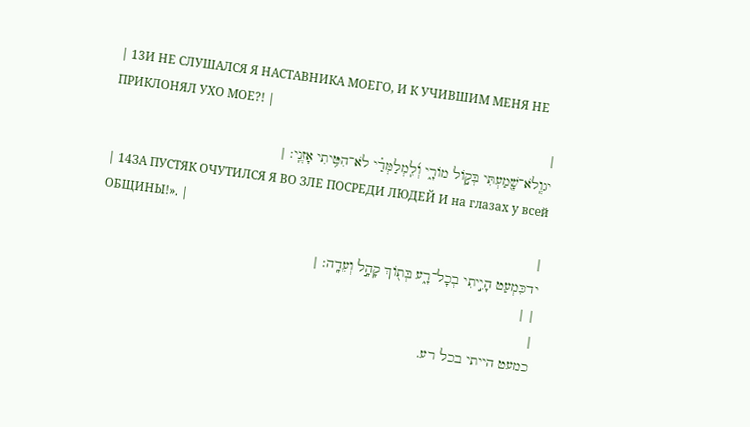| 13И НЕ СЛУШАЛСЯ Я НАСТАВНИКА МОЕГО, И К УЧИВШИМ МЕНЯ НЕ ПРИКЛОНЯЛ УХО МОЕ?! |
|
יגוְֽלֹא־שָׁ֖מַעְתִּי בְּק֣וֹל מוֹרָ֑י וְ֜לִֽמְלַמְּדַ֗י לֹא־הִטִּ֥יתִי אָזְנִֽי: |
| 14ЗА ПУСТЯК ОЧУТИЛСЯ Я ВО ЗЛЕ ПОСРЕДИ ЛЮДЕЙ И на глазах у всей ОБЩИНЫ!». |
|
ידכִּמְעַט הָיִ֣יתִי בְכָל־רָ֑ע בְּת֖וֹךְ קָהָ֣ל וְעֵדָֽה: |
| |
|
כמעט הייתי בכל רע.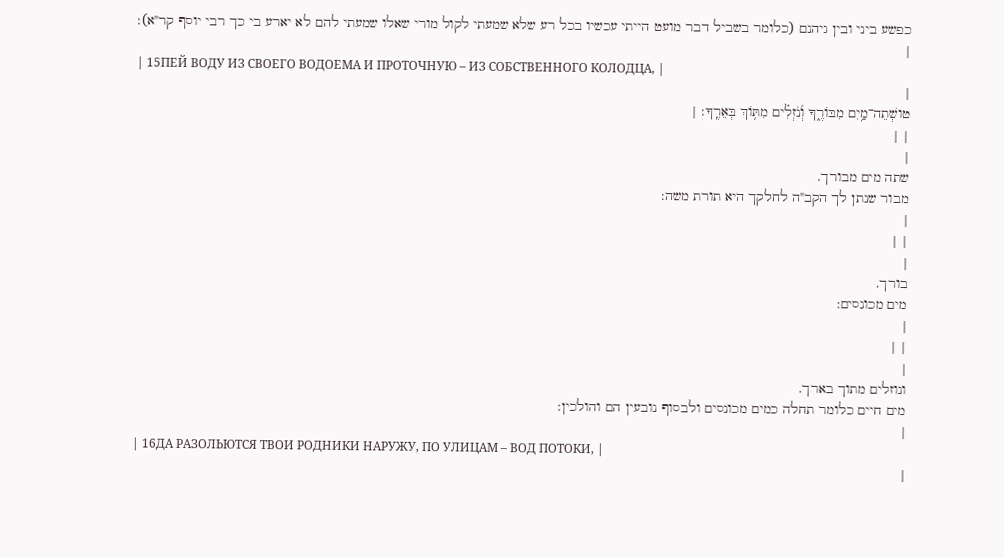כפשע ביני ובין גיהנם (כלומר בשביל דבר מועט הייתי עכשיו בכל רע שלא שמעתי לקול מורי שאלו שמעתי להם לא יארע בי כך רבי יוסף קר"א):
|
| 15ПЕЙ ВОДУ ИЗ СВОЕГО ВОДОЕМА И ПРОТОЧНУЮ – ИЗ СОБСТВЕННОГО КОЛОДЦА, |
|
טושְׁתֵה־מַ֥יִם מִבּוֹרֶ֑ךָ וְ֜נֹזְלִ֗ים מִתּ֥וֹךְ בְּאֵרֶֽךָ: |
| |
|
שתה מים מבורך.
מבור שנתן לך הקב"ה לחלקך היא תורת משה:
|
| |
|
בורך.
מים מכונסים:
|
| |
|
ונוזלים מתוך בארך.
מים חיים כלומר תחלה כמים מכונסים ולבסוף נובעין הם והולכין:
|
| 16ДА РАЗОЛЬЮТСЯ ТВОИ РОДНИКИ НАРУЖУ, ПО УЛИЦАМ – ВОД ПОТОКИ, |
|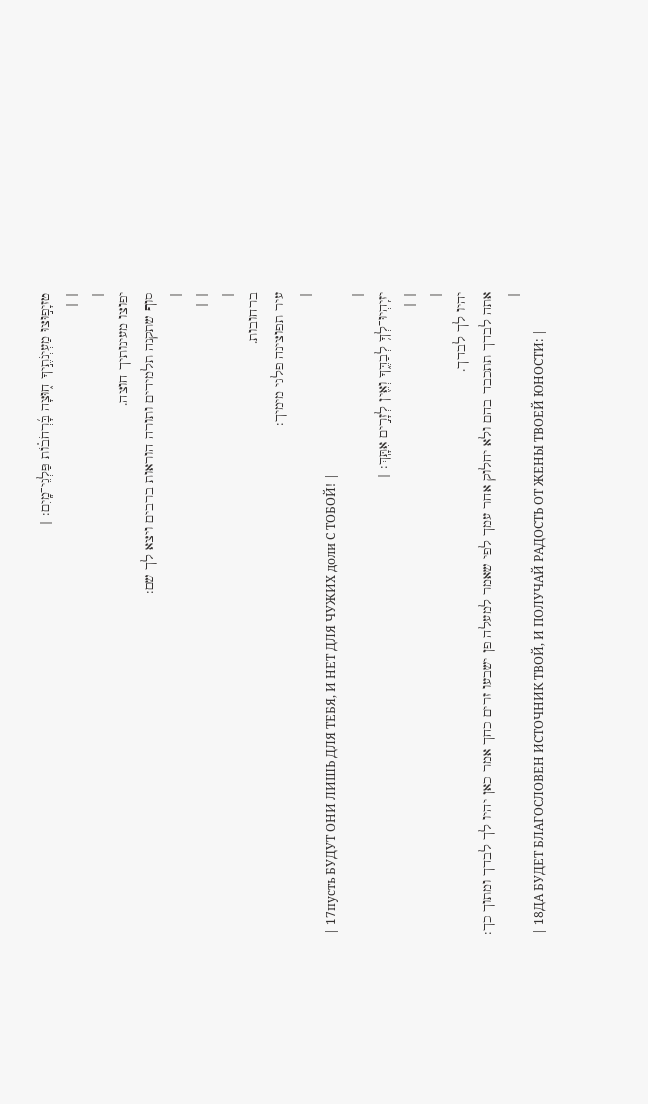טזיָפ֣וּצוּ מַעְיְנֹתֶ֣יךָ ח֑וּצָה בָּ֜רְחֹב֗וֹת פַּלְגֵי־מָֽיִם: |
| |
|
יפוצו מעינותיך חוצה.
סוף שתקנה תלמידים ותורה הוראות ברבים ויצא לך שם:
|
| |
|
ברחובות.
עיר תפוצינה פלגי מימיך:
|
| 17пусть БУДУТ ОНИ ЛИШЬ ДЛЯ ТЕБЯ, И НЕТ ДЛЯ ЧУЖИХ доли С ТОБОЙ! |
|
יזיִֽהְיוּ־לְךָ֥ לְבַדֶּ֑ךָ וְאֵ֖ין לְזָרִ֣ים אִתָּֽךְ: |
| |
|
יהיו לך לבדך.
אתה לבדך תתכבד בהם ולא יחלוק אחר עמך לפי שאמר למעלה פן ישבעו זרים כחך אמר כאן יהיו לך לבדך ומתוך כך:
|
| 18ДА БУДЕТ БЛАГОСЛОВЕН ИСТОЧНИК ТВОЙ, И ПОЛУЧАЙ РАДОСТЬ ОТ ЖЕНЫ ТВОЕЙ ЮНОСТИ: |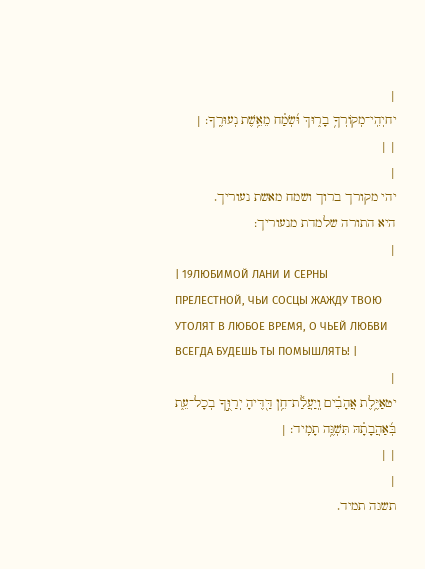|
יחיְהִֽי־מְקוֹרְךָ֥ בָר֑וּךְ וּ֜שְׂמַ֗ח מֵאֵ֥שֶׁת נְעוּרֶֽךָ: |
| |
|
יהי מקורך ברוך ושמח מאשת נעוריך.
היא התורה שלמדת מנעוריך:
|
| 19ЛЮБИМОЙ ЛАНИ И СЕРНЫ ПРЕЛЕСТНОЙ, ЧЬИ СОСЦЫ ЖАЖДУ ТВОЮ УТОЛЯТ В ЛЮБОЕ ВРЕМЯ, О ЧЬЕЙ ЛЮБВИ ВСЕГДА БУДЕШЬ ТЫ ПОМЫШЛЯТЬ! |
|
יטאַיֶּ֥לֶת אֲהָבִ֗ים וְֽיַעֲלַ֫ת־חֵ֥ן דַּ֖דֶּיהָ יְרַוֻּ֣ךָ בְכָל־עֵ֑ת בְּ֜אַהֲבָתָ֗הּ תִּשְׁגֶּ֥ה תָמִֽיד: |
| |
|
תשגה תמיד.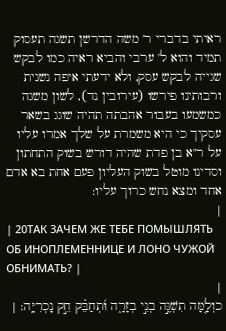ראיתי בדברי ר' משה הדרשן תשגה תעסוק תמיד והוא ל' ערבי והביא ראיה כמו לבקש שגייה לבקש עסק, ולא ידעתי איפה נשנית ורבותינו פירשו (עירובין נד), לשון משגה כמשמעו בעבור אהבתה תהיה שוגג בשאר עסקיך כי היא משמרת על שלך אמרו עליו על ר"א בן פדת שהיה דורש בשוק התחתון וסדינו מוטל בשוק העליון פעם אחת בא אדם אחד ומצא נחש כרוך עליו:
|
| 20ТАК ЗАЧЕМ ЖЕ ТЕБЕ ПОМЫШЛЯТЬ ОБ ИНОПЛЕМЕННИЦЕ И ЛОНО ЧУЖОЙ ОБНИМАТЬ? |
|
כוְלָ֤מָּה תִשְׁגֶּ֣ה בְנִ֣י בְזָרָ֑ה וּ֜תְחַבֵּ֗ק חֵ֣ק נָכְרִיָּֽה: |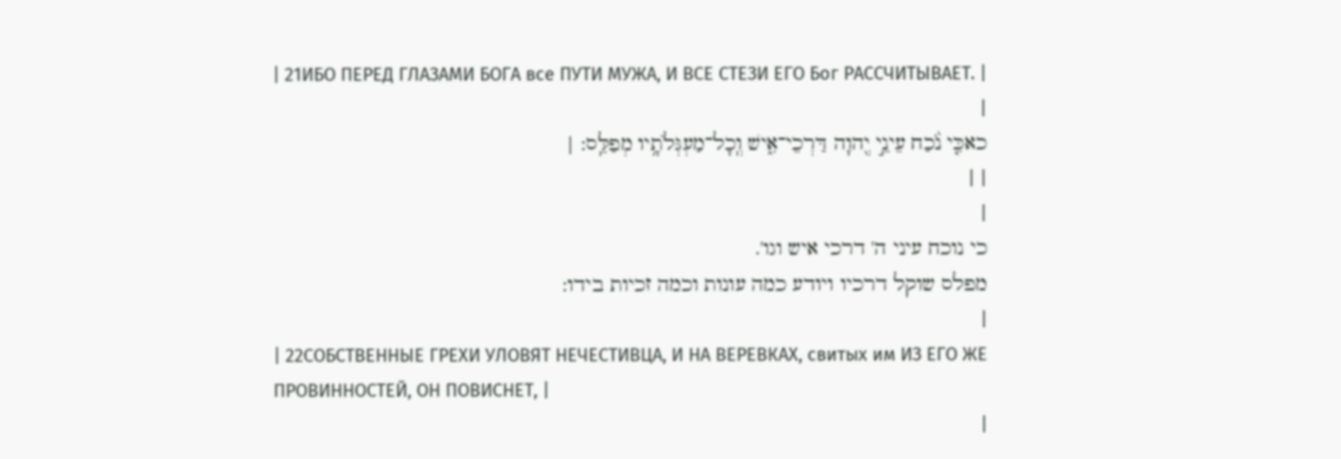| 21ИБО ПЕРЕД ГЛАЗАМИ БОГА все ПУТИ МУЖА, И ВСЕ СТЕЗИ ЕГО Бог РАССЧИТЫВАЕТ. |
|
כאכִּ֤י נֹ֨כַח עֵינֵ֣י יְ֖הוָה דַּרְכֵי־אִ֑ישׁ וְֽכָל־מַעְגְּלֹתָ֥יו מְפַלֵּֽס: |
| |
|
כי נוכח עיני ה' דרכי איש וגו'.
מפלס שוקל דרכיו ויודע כמה עונות וכמה זכיות בידו:
|
| 22СОБСТВЕННЫЕ ГРЕХИ УЛОВЯТ НЕЧЕСТИВЦА, И НА ВЕРЕВКАХ, свитых им ИЗ ЕГО ЖЕ ПРОВИННОСТЕЙ, ОН ПОВИСНЕТ, |
|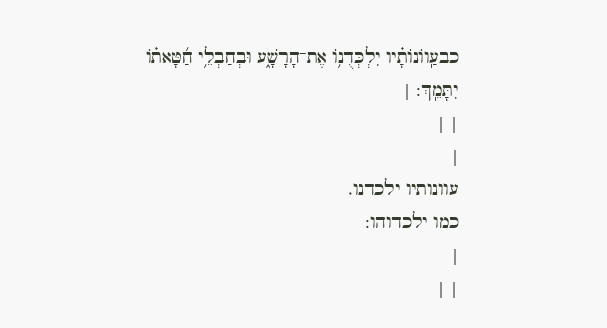כבעַֽווֹנוֹתָ֗יו יִלְכְּדֻנ֥וֹ אֶת־הָרָשָׁ֑ע וּבְחַבְלֵ֥י חַ֜טָּאת֗וֹ יִתָּמֵֽךְ: |
| |
|
עוונותיו ילכדנו.
כמו ילכדוהו:
|
| |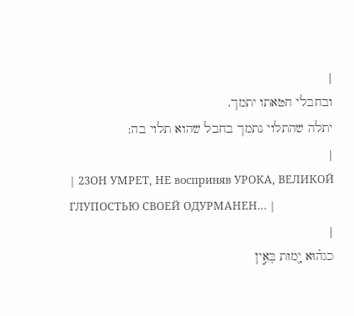|
ובחבלי חטאתו יתמך.
יתלה שהתלוי נתמך בחבל שהוא תלוי בה:
|
| 23ОН УМРЕТ, НЕ восприняв УРОКА, ВЕЛИКОЙ ГЛУПОСТЬЮ СВОЕЙ ОДУРМАНЕН… |
|
כגה֗וּא יָ֖מוּת בְּאֵ֣ין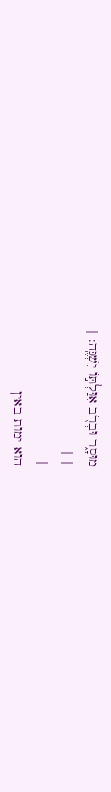מוּסָ֑ר וּבְרֹ֖ב אִוַּלְתּ֣וֹ יִשְׁגֶּֽה: |
| |
|
הוא ימות באין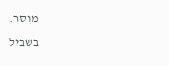מוסר.
בשביל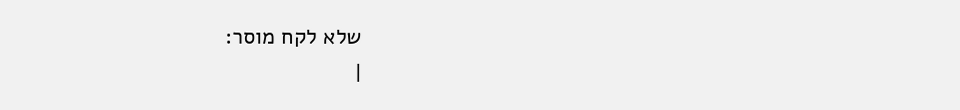שלא לקח מוסר:
|